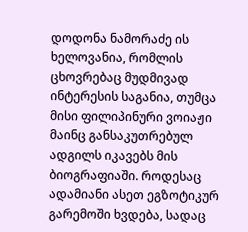დოდონა ნამორაძე ის ხელოვანია, რომლის ცხოვრებაც მუდმივად ინტერესის საგანია, თუმცა მისი ფილიპინური ვოიაჟი მაინც განსაკუთრებულ ადგილს იკავებს მის ბიოგრაფიაში. როდესაც ადამიანი ასეთ ეგზოტიკურ გარემოში ხვდება, სადაც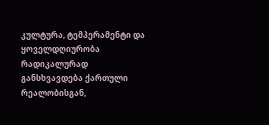კულტურა, ტემპერამენტი და ყოველდღიურობა რადიკალურად განსხვავდება ქართული რეალობისგან,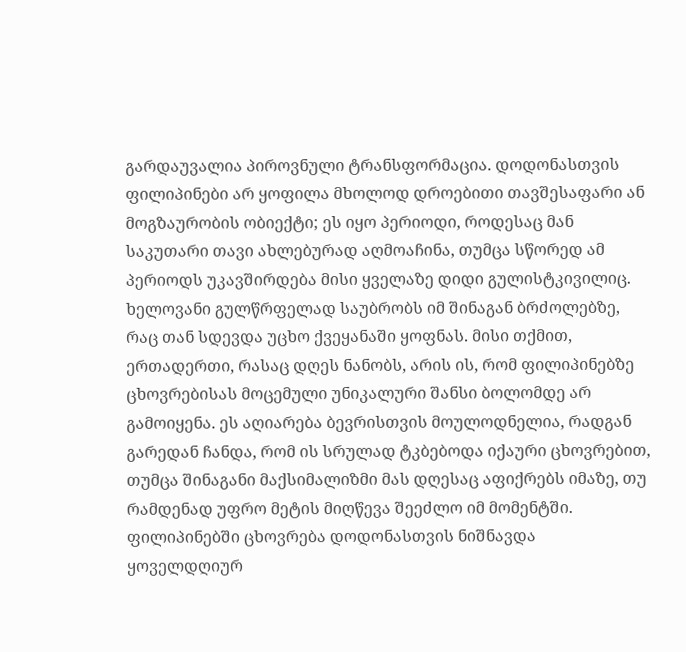გარდაუვალია პიროვნული ტრანსფორმაცია. დოდონასთვის ფილიპინები არ ყოფილა მხოლოდ დროებითი თავშესაფარი ან მოგზაურობის ობიექტი; ეს იყო პერიოდი, როდესაც მან საკუთარი თავი ახლებურად აღმოაჩინა, თუმცა სწორედ ამ პერიოდს უკავშირდება მისი ყველაზე დიდი გულისტკივილიც. ხელოვანი გულწრფელად საუბრობს იმ შინაგან ბრძოლებზე, რაც თან სდევდა უცხო ქვეყანაში ყოფნას. მისი თქმით, ერთადერთი, რასაც დღეს ნანობს, არის ის, რომ ფილიპინებზე ცხოვრებისას მოცემული უნიკალური შანსი ბოლომდე არ გამოიყენა. ეს აღიარება ბევრისთვის მოულოდნელია, რადგან გარედან ჩანდა, რომ ის სრულად ტკბებოდა იქაური ცხოვრებით, თუმცა შინაგანი მაქსიმალიზმი მას დღესაც აფიქრებს იმაზე, თუ რამდენად უფრო მეტის მიღწევა შეეძლო იმ მომენტში.
ფილიპინებში ცხოვრება დოდონასთვის ნიშნავდა ყოველდღიურ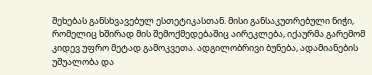შეხებას განსხვავებულ ესთეტიკასთან. მისი განსაკუთრებული ნიჭი, რომელიც ხშირად მის შემოქმედებაშიც აირეკლება, იქაურმა გარემომ კიდევ უფრო მეტად გამოკვეთა. ადგილობრივი ბუნება, ადამიანების უშუალობა და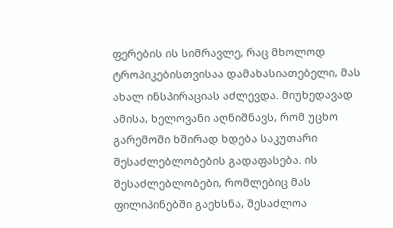ფერების ის სიმრავლე, რაც მხოლოდ ტროპიკებისთვისაა დამახასიათებელი, მას ახალ ინსპირაციას აძლევდა. მიუხედავად ამისა, ხელოვანი აღნიშნავს, რომ უცხო გარემოში ხშირად ხდება საკუთარი შესაძლებლობების გადაფასება. ის შესაძლებლობები, რომლებიც მას ფილიპინებში გაეხსნა, შესაძლოა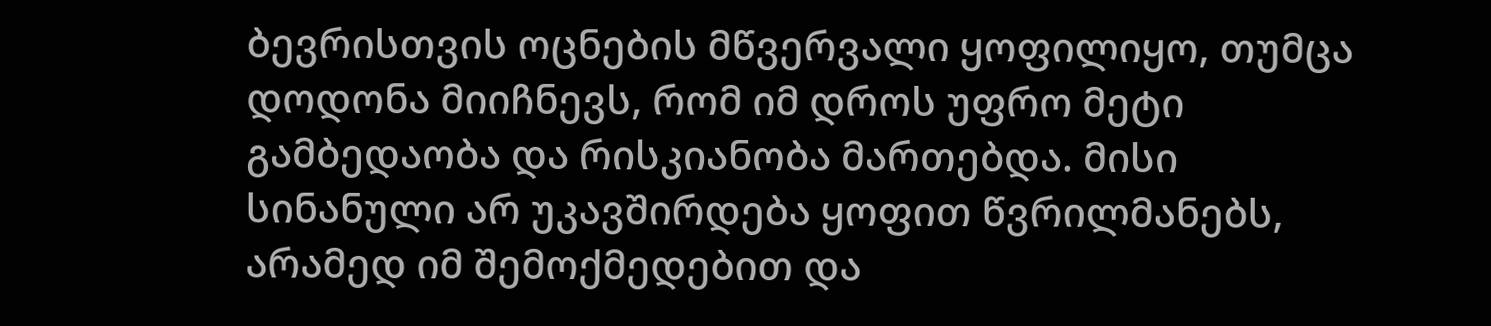ბევრისთვის ოცნების მწვერვალი ყოფილიყო, თუმცა დოდონა მიიჩნევს, რომ იმ დროს უფრო მეტი გამბედაობა და რისკიანობა მართებდა. მისი სინანული არ უკავშირდება ყოფით წვრილმანებს, არამედ იმ შემოქმედებით და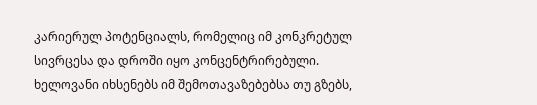კარიერულ პოტენციალს, რომელიც იმ კონკრეტულ სივრცესა და დროში იყო კონცენტრირებული. ხელოვანი იხსენებს იმ შემოთავაზებებსა თუ გზებს,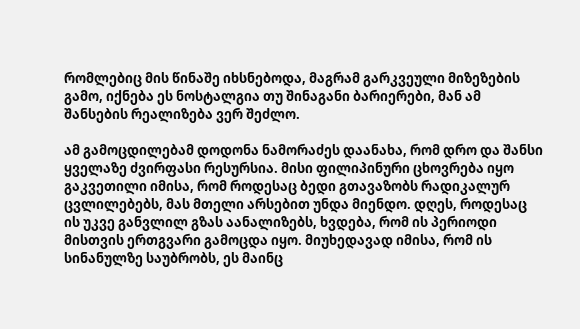რომლებიც მის წინაშე იხსნებოდა, მაგრამ გარკვეული მიზეზების გამო, იქნება ეს ნოსტალგია თუ შინაგანი ბარიერები, მან ამ შანსების რეალიზება ვერ შეძლო.

ამ გამოცდილებამ დოდონა ნამორაძეს დაანახა, რომ დრო და შანსი ყველაზე ძვირფასი რესურსია. მისი ფილიპინური ცხოვრება იყო გაკვეთილი იმისა, რომ როდესაც ბედი გთავაზობს რადიკალურ ცვლილებებს, მას მთელი არსებით უნდა მიენდო. დღეს, როდესაც ის უკვე განვლილ გზას აანალიზებს, ხვდება, რომ ის პერიოდი მისთვის ერთგვარი გამოცდა იყო. მიუხედავად იმისა, რომ ის სინანულზე საუბრობს, ეს მაინც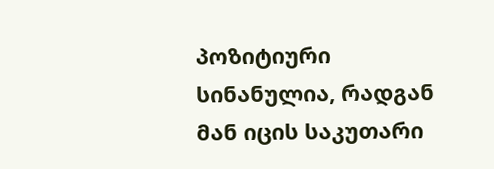პოზიტიური სინანულია, რადგან მან იცის საკუთარი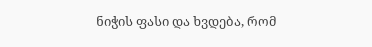ნიჭის ფასი და ხვდება, რომ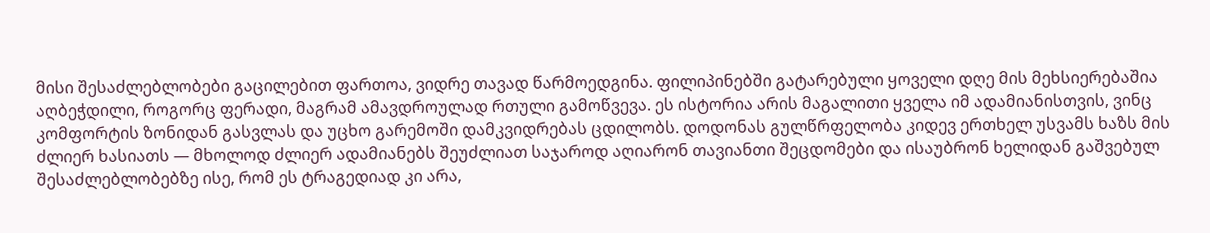მისი შესაძლებლობები გაცილებით ფართოა, ვიდრე თავად წარმოედგინა. ფილიპინებში გატარებული ყოველი დღე მის მეხსიერებაშია აღბეჭდილი, როგორც ფერადი, მაგრამ ამავდროულად რთული გამოწვევა. ეს ისტორია არის მაგალითი ყველა იმ ადამიანისთვის, ვინც კომფორტის ზონიდან გასვლას და უცხო გარემოში დამკვიდრებას ცდილობს. დოდონას გულწრფელობა კიდევ ერთხელ უსვამს ხაზს მის ძლიერ ხასიათს — მხოლოდ ძლიერ ადამიანებს შეუძლიათ საჯაროდ აღიარონ თავიანთი შეცდომები და ისაუბრონ ხელიდან გაშვებულ შესაძლებლობებზე ისე, რომ ეს ტრაგედიად კი არა,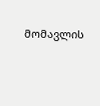მომავლის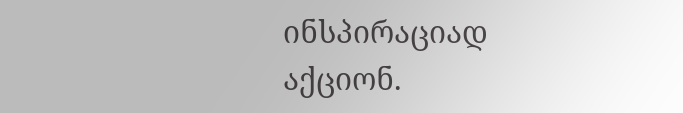ინსპირაციად აქციონ.